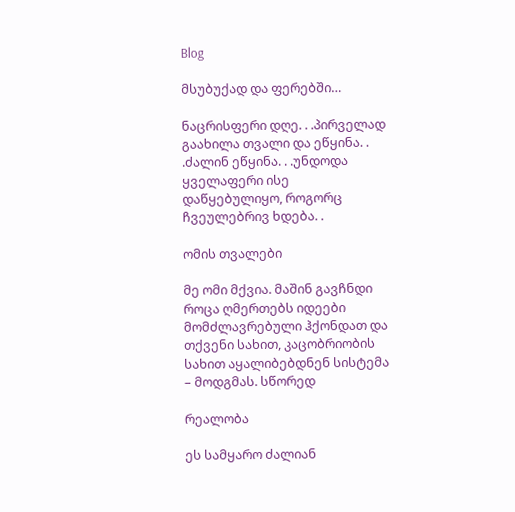Blog

მსუბუქად და ფერებში…

ნაცრისფერი დღე. . .პირველად გაახილა თვალი და ეწყინა. . .ძალინ ეწყინა. . .უნდოდა ყველაფერი ისე დაწყებულიყო, როგორც ჩვეულებრივ ხდება. .

ომის თვალები

მე ომი მქვია. მაშინ გავჩნდი როცა ღმერთებს იდეები მომძლავრებული ჰქონდათ და თქვენი სახით, კაცობრიობის სახით აყალიბებდნენ სისტემა – მოდგმას. სწორედ

რეალობა

ეს სამყარო ძალიან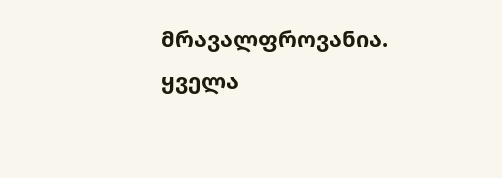მრავალფროვანია. ყველა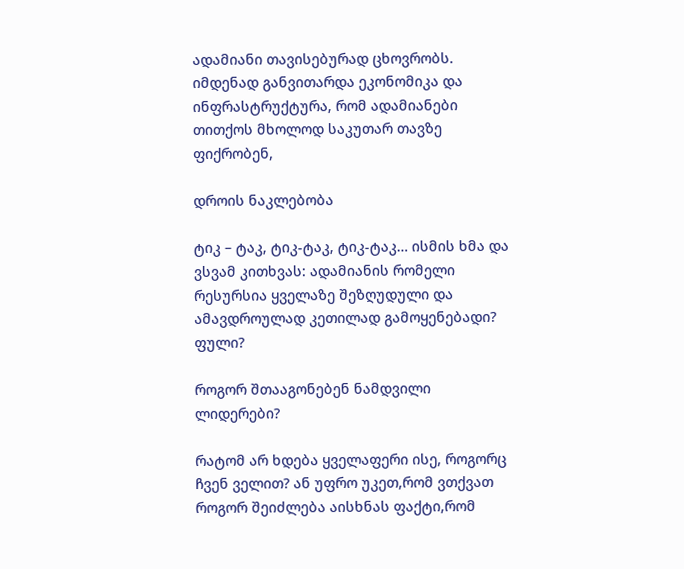ადამიანი თავისებურად ცხოვრობს. იმდენად განვითარდა ეკონომიკა და ინფრასტრუქტურა, რომ ადამიანები თითქოს მხოლოდ საკუთარ თავზე ფიქრობენ,

დროის ნაკლებობა

ტიკ – ტაკ, ტიკ-ტაკ, ტიკ-ტაკ… ისმის ხმა და ვსვამ კითხვას: ადამიანის რომელი რესურსია ყველაზე შეზღუდული და ამავდროულად კეთილად გამოყენებადი? ფული?

როგორ შთააგონებენ ნამდვილი ლიდერები?

რატომ არ ხდება ყველაფერი ისე, როგორც ჩვენ ველით? ან უფრო უკეთ,რომ ვთქვათ როგორ შეიძლება აისხნას ფაქტი,რომ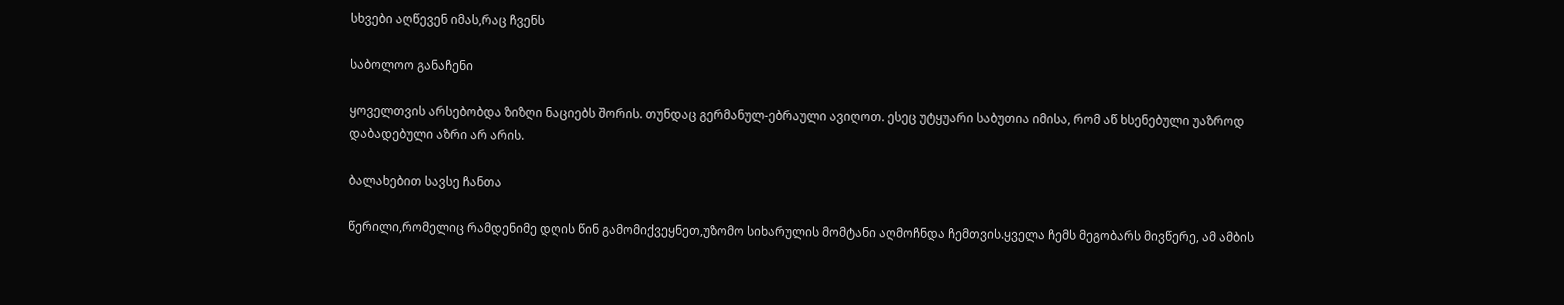სხვები აღწევენ იმას,რაც ჩვენს

საბოლოო განაჩენი

ყოველთვის არსებობდა ზიზღი ნაციებს შორის. თუნდაც გერმანულ-ებრაული ავიღოთ. ესეც უტყუარი საბუთია იმისა, რომ აწ ხსენებული უაზროდ დაბადებული აზრი არ არის.

ბალახებით სავსე ჩანთა

წერილი,რომელიც რამდენიმე დღის წინ გამომიქვეყნეთ,უზომო სიხარულის მომტანი აღმოჩნდა ჩემთვის.ყველა ჩემს მეგობარს მივწერე, ამ ამბის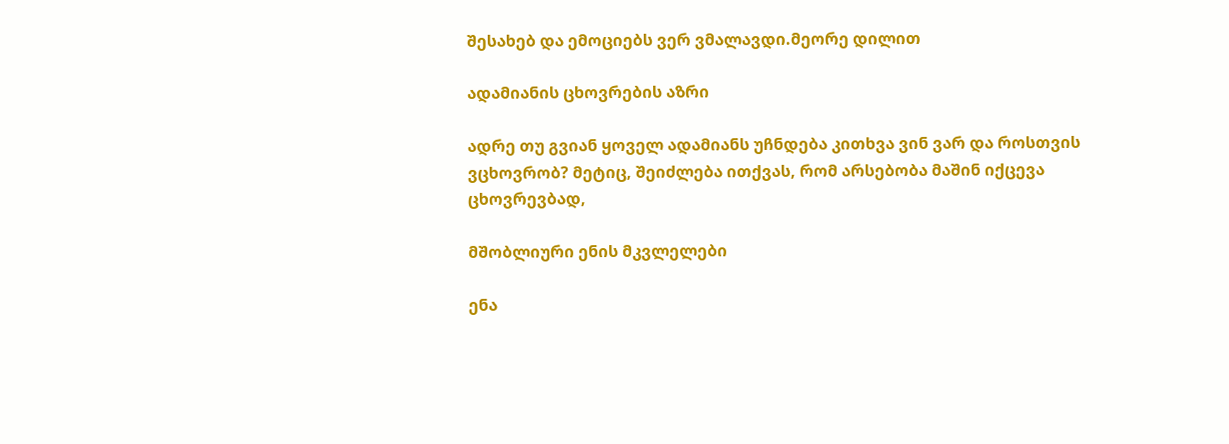შესახებ და ემოციებს ვერ ვმალავდი.მეორე დილით

ადამიანის ცხოვრების აზრი

ადრე თუ გვიან ყოველ ადამიანს უჩნდება კითხვა ვინ ვარ და როსთვის ვცხოვრობ? მეტიც, შეიძლება ითქვას, რომ არსებობა მაშინ იქცევა ცხოვრევბად,

მშობლიური ენის მკვლელები

ენა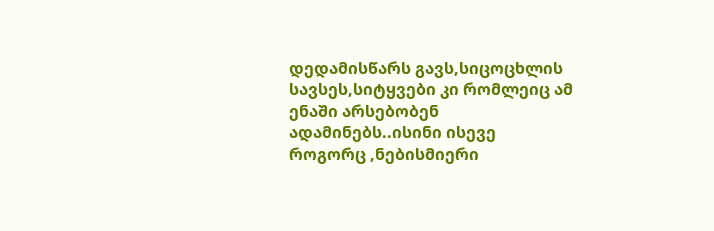დედამისწარს გავს,სიცოცხლის სავსეს,სიტყვები კი რომლეიც ამ ენაში არსებობენ ადამინებს..ისინი ისევე როგორც ,ნებისმიერი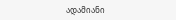ადამიანი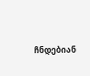ჩნდებიან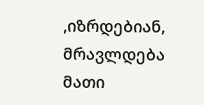,იზრდებიან, მრავლდება მათი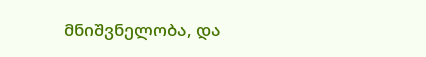მნიშვნელობა, და